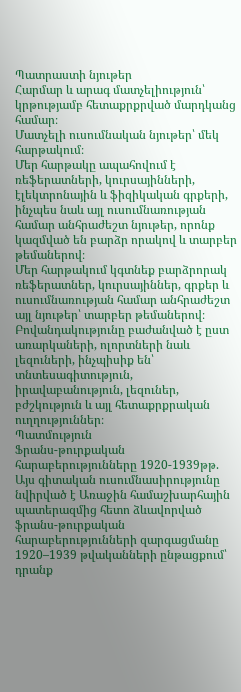Պատրաստի նյութեր
Հարմար և արագ մատչելիություն՝ կրթությամբ հետաքրքրված մարդկանց համար։
Մատչելի ուսումնական նյութեր՝ մեկ հարթակում։
Մեր հարթակը ապահովում է ռեֆերատների, կուրսայինների, էլեկտրոնային և ֆիզիկական գրքերի, ինչպես նաև այլ ուսումնառության համար անհրաժեշտ նյութեր, որոնք կազմված են բարձր որակով և տարբեր թեմաներով։
Մեր հարթակում կգտնեք բարձրորակ ռեֆերատներ, կուրսայիններ, գրքեր և ուսումնառության համար անհրաժեշտ այլ նյութեր՝ տարբեր թեմաներով։
Բովանդակությունը բաժանված է ըստ առարկաների, ոլորտների նաև լեզուների, ինչպիսիք են՝ տնտեսագիտություն, իրավաբանություն, լեզուներ, բժշկություն և այլ հետաքրքրական ուղղություններ։
Պատմություն
Ֆրանս-թուրքական հարաբերությունները 1920-1939թթ.
Այս գիտական ուսումնասիրությունը նվիրված է Առաջին համաշխարհային պատերազմից հետո ձևավորված ֆրանս-թուրքական հարաբերությունների զարգացմանը 1920–1939 թվականների ընթացքում՝ դրանք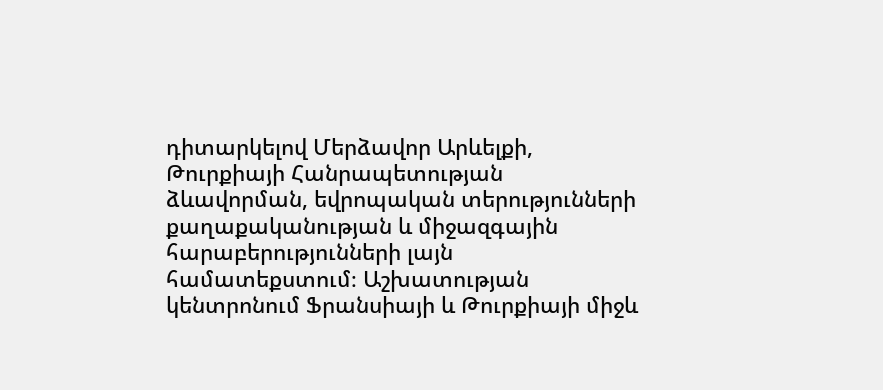դիտարկելով Մերձավոր Արևելքի, Թուրքիայի Հանրապետության ձևավորման, եվրոպական տերությունների քաղաքականության և միջազգային հարաբերությունների լայն համատեքստում։ Աշխատության կենտրոնում Ֆրանսիայի և Թուրքիայի միջև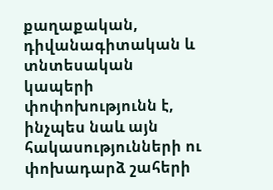քաղաքական, դիվանագիտական և տնտեսական կապերի փոփոխությունն է, ինչպես նաև այն հակասությունների ու փոխադարձ շահերի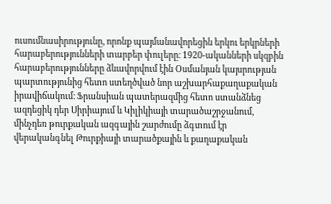ուսումնասիրությունը, որոնք պայմանավորեցին երկու երկրների հարաբերությունների տարբեր փուլերը։ 1920-ականների սկզբին հարաբերությունները ձևավորվում էին Օսմանյան կայսրության պարտությունից հետո ստեղծված նոր աշխարհաքաղաքական իրավիճակում։ Ֆրանսիան պատերազմից հետո ստանձնեց ազդեցիկ դեր Սիրիայում և Կիլիկիայի տարածաշրջանում, մինչդեռ թուրքական ազգային շարժումը ձգտում էր վերականգնել Թուրքիայի տարածքային և քաղաքական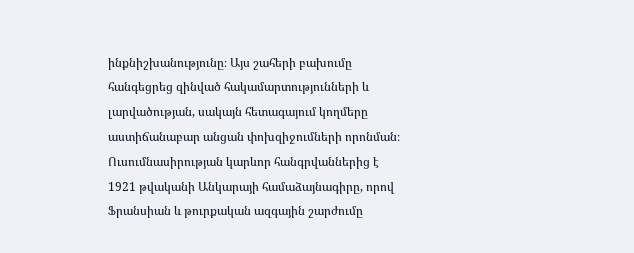ինքնիշխանությունը։ Այս շահերի բախումը հանգեցրեց զինված հակամարտությունների և լարվածության, սակայն հետագայում կողմերը աստիճանաբար անցան փոխզիջումների որոնման։ Ուսումնասիրության կարևոր հանգրվաններից է 1921 թվականի Անկարայի համաձայնագիրը, որով Ֆրանսիան և թուրքական ազգային շարժումը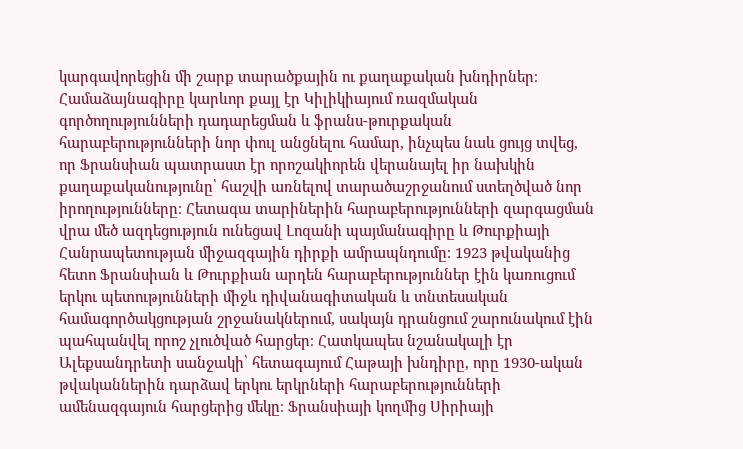կարգավորեցին մի շարք տարածքային ու քաղաքական խնդիրներ։ Համաձայնագիրը կարևոր քայլ էր Կիլիկիայում ռազմական գործողությունների դադարեցման և ֆրանս-թուրքական հարաբերությունների նոր փուլ անցնելու համար, ինչպես նաև ցույց տվեց, որ Ֆրանսիան պատրաստ էր որոշակիորեն վերանայել իր նախկին քաղաքականությունը՝ հաշվի առնելով տարածաշրջանում ստեղծված նոր իրողությունները։ Հետագա տարիներին հարաբերությունների զարգացման վրա մեծ ազդեցություն ունեցավ Լոզանի պայմանագիրը և Թուրքիայի Հանրապետության միջազգային դիրքի ամրապնդումը։ 1923 թվականից հետո Ֆրանսիան և Թուրքիան արդեն հարաբերություններ էին կառուցում երկու պետությունների միջև դիվանագիտական և տնտեսական համագործակցության շրջանակներում, սակայն դրանցում շարունակում էին պահպանվել որոշ չլուծված հարցեր։ Հատկապես նշանակալի էր Ալեքսանդրետի սանջակի՝ հետագայում Հաթայի խնդիրը, որը 1930-ական թվականներին դարձավ երկու երկրների հարաբերությունների ամենազգայուն հարցերից մեկը։ Ֆրանսիայի կողմից Սիրիայի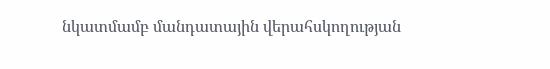նկատմամբ մանդատային վերահսկողության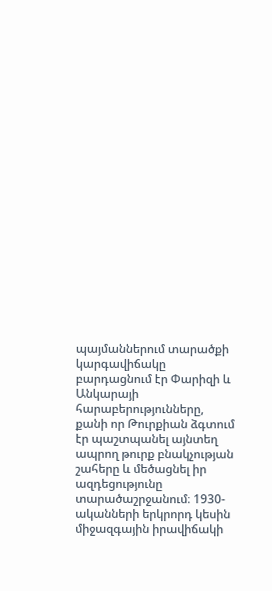պայմաններում տարածքի կարգավիճակը բարդացնում էր Փարիզի և Անկարայի հարաբերությունները, քանի որ Թուրքիան ձգտում էր պաշտպանել այնտեղ ապրող թուրք բնակչության շահերը և մեծացնել իր ազդեցությունը տարածաշրջանում։ 1930-ականների երկրորդ կեսին միջազգային իրավիճակի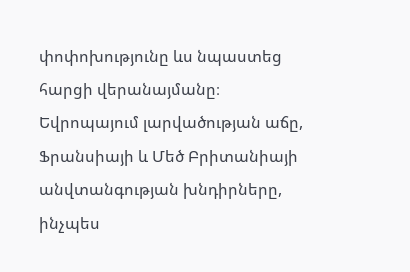փոփոխությունը ևս նպաստեց հարցի վերանայմանը։ Եվրոպայում լարվածության աճը, Ֆրանսիայի և Մեծ Բրիտանիայի անվտանգության խնդիրները, ինչպես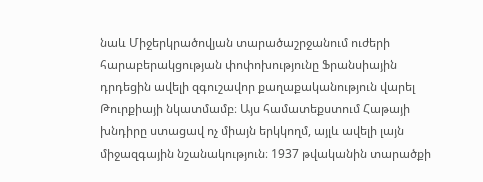նաև Միջերկրածովյան տարածաշրջանում ուժերի հարաբերակցության փոփոխությունը Ֆրանսիային դրդեցին ավելի զգուշավոր քաղաքականություն վարել Թուրքիայի նկատմամբ։ Այս համատեքստում Հաթայի խնդիրը ստացավ ոչ միայն երկկողմ, այլև ավելի լայն միջազգային նշանակություն։ 1937 թվականին տարածքի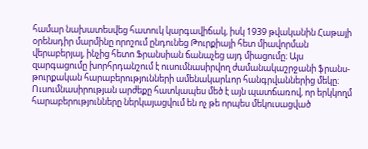համար նախատեսվեց հատուկ կարգավիճակ, իսկ 1939 թվականին Հաթայի օրենսդիր մարմինը որոշում ընդունեց Թուրքիայի հետ միավորման վերաբերյալ, ինչից հետո Ֆրանսիան ճանաչեց այդ միացումը։ Այս զարգացումը խորհրդանշում է ուսումնասիրվող ժամանակաշրջանի ֆրանս-թուրքական հարաբերությունների ամենակարևոր հանգրվաններից մեկը։ Ուսումնասիրության արժեքը հատկապես մեծ է այն պատճառով, որ երկկողմ հարաբերությունները ներկայացվում են ոչ թե որպես մեկուսացված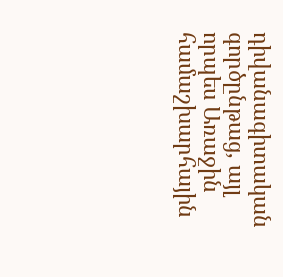դիվանագիտական գործընթաց, այլ որպես Առաջին համաշխարհային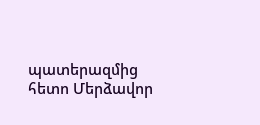պատերազմից հետո Մերձավոր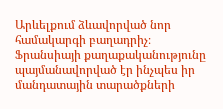Արևելքում ձևավորված նոր համակարգի բաղադրիչ։ Ֆրանսիայի քաղաքականությունը պայմանավորված էր ինչպես իր մանդատային տարածքների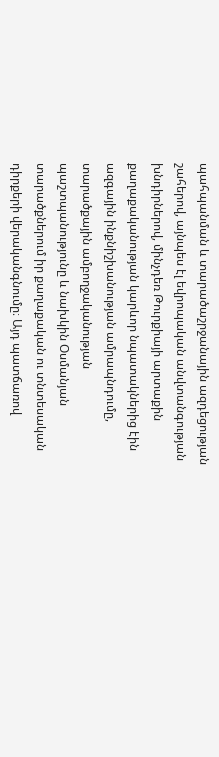պահպանման և տարածաշրջանային ազդեցության շահերով, այնպես էլ եվրոպական անվտանգության խնդիրներով, մինչդեռ Թուրքիայի արտաքին քաղաքականության կարևոր նպատակներից էին ազգային ինքնիշխանության ամրապնդումը, տարածքային ամբողջականության պաշտպանությունը և նախկին Օսմանյան տարածքներում իր քաղաքական ու տնտեսական դիրքերի վերականգնումը։ Այդ պատճառով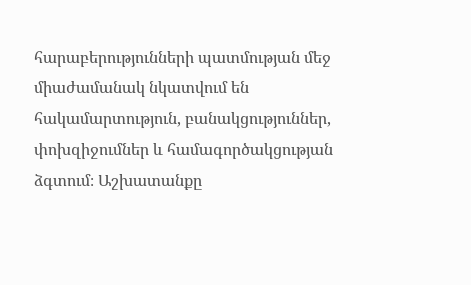հարաբերությունների պատմության մեջ միաժամանակ նկատվում են հակամարտություն, բանակցություններ, փոխզիջումներ և համագործակցության ձգտում։ Աշխատանքը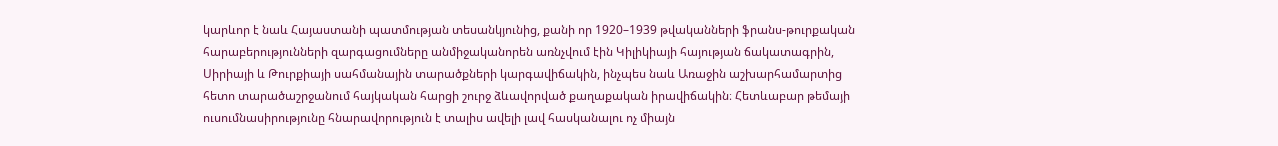կարևոր է նաև Հայաստանի պատմության տեսանկյունից, քանի որ 1920–1939 թվականների ֆրանս-թուրքական հարաբերությունների զարգացումները անմիջականորեն առնչվում էին Կիլիկիայի հայության ճակատագրին, Սիրիայի և Թուրքիայի սահմանային տարածքների կարգավիճակին, ինչպես նաև Առաջին աշխարհամարտից հետո տարածաշրջանում հայկական հարցի շուրջ ձևավորված քաղաքական իրավիճակին։ Հետևաբար թեմայի ուսումնասիրությունը հնարավորություն է տալիս ավելի լավ հասկանալու ոչ միայն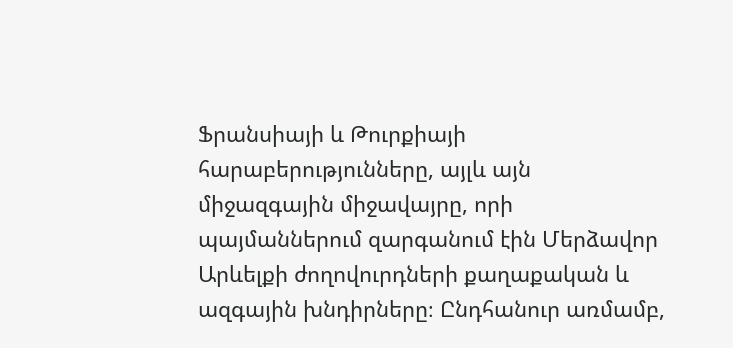Ֆրանսիայի և Թուրքիայի հարաբերությունները, այլև այն միջազգային միջավայրը, որի պայմաններում զարգանում էին Մերձավոր Արևելքի ժողովուրդների քաղաքական և ազգային խնդիրները։ Ընդհանուր առմամբ,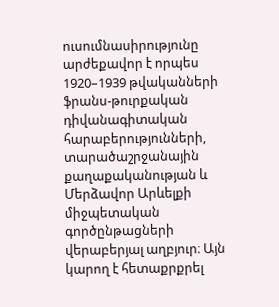ուսումնասիրությունը արժեքավոր է որպես 1920–1939 թվականների ֆրանս-թուրքական դիվանագիտական հարաբերությունների, տարածաշրջանային քաղաքականության և Մերձավոր Արևելքի միջպետական գործընթացների վերաբերյալ աղբյուր։ Այն կարող է հետաքրքրել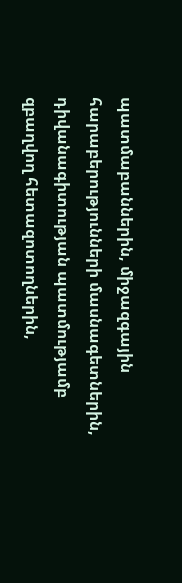պատմաբաններին, միջազգային հարաբերությունների մասնագետներին, դիվանագիտության պատմությամբ զբաղվող հետազոտողներին,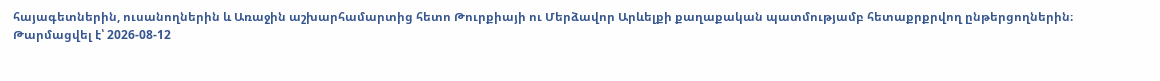հայագետներին, ուսանողներին և Առաջին աշխարհամարտից հետո Թուրքիայի ու Մերձավոր Արևելքի քաղաքական պատմությամբ հետաքրքրվող ընթերցողներին։
Թարմացվել է՝ 2026-08-12